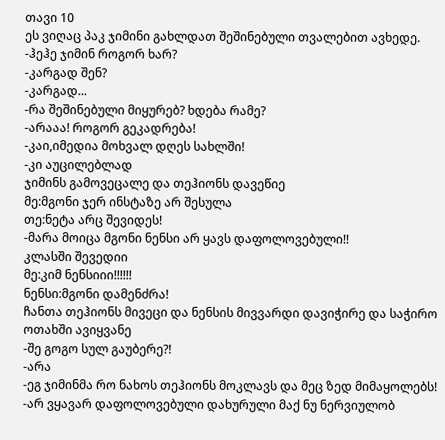თავი 10
ეს ვიღაც პაკ ჯიმინი გახლდათ შეშინებული თვალებით ავხედე.
-ჰეჰე ჯიმინ როგორ ხარ?
-კარგად შენ?
-კარგად...
-რა შეშინებული მიყურებ? ხდება რამე?
-არააა! როგორ გეკადრება!
-კაი,იმედია მოხვალ დღეს სახლში!
-კი აუცილებლად
ჯიმინს გამოვეცალე და თეჰიონს დავეწიე
მე:მგონი ჯერ ინსტაზე არ შესულა
თე:ნეტა არც შევიდეს!
-მარა მოიცა მგონი ნენსი არ ყავს დაფოლოვებული!!
კლასში შევედიი
მე:კიმ ნენსიიი!!!!!!
ნენსი:მგონი დამენძრა!
ჩანთა თეჰიონს მივეცი და ნენსის მივვარდი დავიჭირე და საჭირო ოთახში ავიყვანე
-შე გოგო სულ გაუბერე?!
-არა
-ეგ ჯიმინმა რო ნახოს თეჰიონს მოკლავს და მეც ზედ მიმაყოლებს!
-არ ვყავარ დაფოლოვებული დახურული მაქ ნუ ნერვიულობ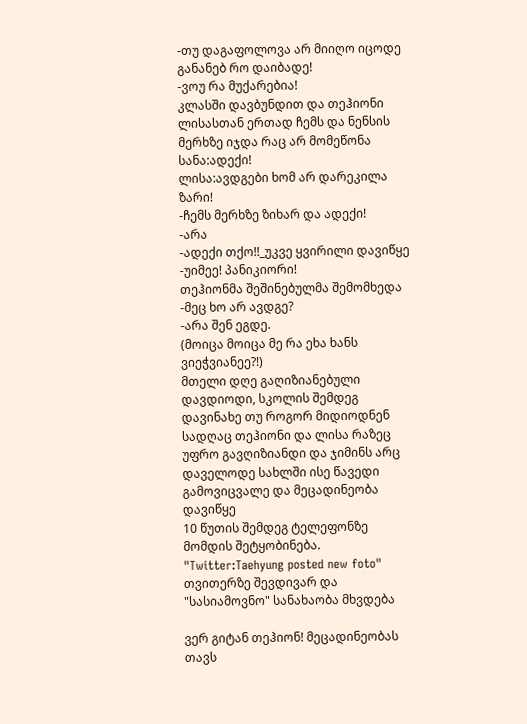-თუ დაგაფოლოვა არ მიიღო იცოდე განანებ რო დაიბადე!
-ვოუ რა მუქარებია!
კლასში დავბუნდით და თეჰიონი ლისასთან ერთად ჩემს და ნენსის მერხზე იჯდა რაც არ მომეწონა
სანა:ადექი!
ლისა:ავდგები ხომ არ დარეკილა ზარი!
-ჩემს მერხზე ზიხარ და ადექი!
-არა
-ადექი თქო!!_უკვე ყვირილი დავიწყე
-უიმეე! პანიკიორი!
თეჰიონმა შეშინებულმა შემომხედა
-მეც ხო არ ავდგე?
-არა შენ ეგდე.
(მოიცა მოიცა მე რა ეხა ხანს ვიეჭვიანეე?!)
მთელი დღე გაღიზიანებული დავდიოდი, სკოლის შემდეგ დავინახე თუ როგორ მიდიოდნენ სადღაც თეჰიონი და ლისა რაზეც უფრო გავღიზიანდი და ჯიმინს არც დაველოდე სახლში ისე წავედი გამოვიცვალე და მეცადინეობა დავიწყე
10 წუთის შემდეგ ტელეფონზე მომდის შეტყობინება.
"Twitter:Taehyung posted new foto"
თვითერზე შევდივარ და "სასიამოვნო" სანახაობა მხვდება

ვერ გიტან თეჰიონ! მეცადინეობას თავს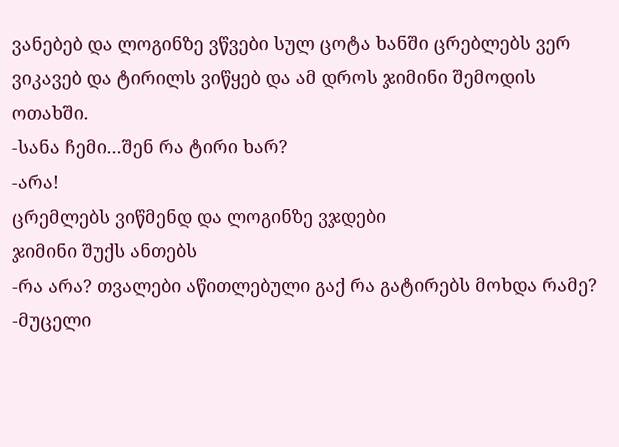ვანებებ და ლოგინზე ვწვები სულ ცოტა ხანში ცრებლებს ვერ ვიკავებ და ტირილს ვიწყებ და ამ დროს ჯიმინი შემოდის ოთახში.
-სანა ჩემი...შენ რა ტირი ხარ?
-არა!
ცრემლებს ვიწმენდ და ლოგინზე ვჯდები
ჯიმინი შუქს ანთებს
-რა არა? თვალები აწითლებული გაქ რა გატირებს მოხდა რამე?
-მუცელი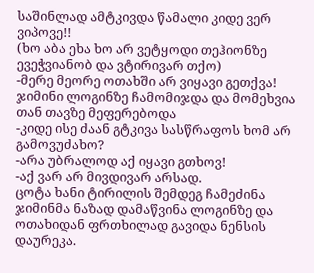საშინლად ამტკივდა წამალი კიდე ვერ ვიპოვე!!
(ხო აბა ეხა ხო არ ვეტყოდი თეჰიონზე ევეჭვიანობ და ვტირივარ თქო)
-მერე მეორე ოთახში არ ვიყავი გეთქვა!
ჯიმინი ლოგინზე ჩამომიჯდა და მომეხვია თან თავზე მეფერებოდა
-კიდე ისე ძაან გტკივა სასწრაფოს ხომ არ გამოვუძახო?
-არა უბრალოდ აქ იყავი გთხოვ!
-აქ ვარ არ მივდივარ არსად.
ცოტა ხანი ტირილის შემდეგ ჩამეძინა ჯიმინმა ნაზად დამაწვინა ლოგინზე და ოთახიდან ფრთხილად გავიდა ნენსის დაურეკა.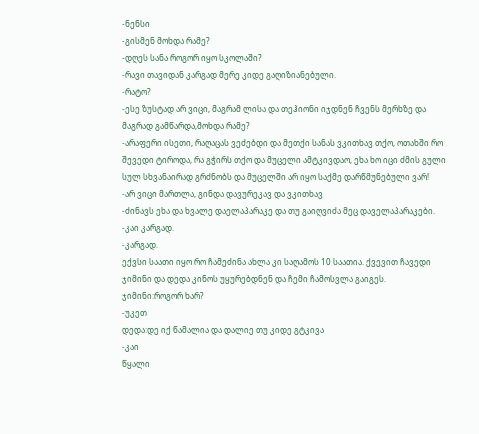-ნენსი
-გისმენ მოხდა რამე?
-დღეს სანა როგორ იყო სკოლაში?
-რავი თავიდან კარგად მერე კიდე გაღიზიანებული.
-რატო?
-ესე ზუსტად არ ვიცი, მაგრამ ლისა და თეჰიონი იჯდნენ ჩვენს მერხზე და მაგრად გამწარდა,მოხდა რამე?
-არაფერი ისეთი, რაღაცას ვეძებდი და მეთქი სანას ვკითხავ თქო, ოთახში რო შევედი ტიროდა, რა გჭირს თქო და მუცელი ამტკივდაო, ეხა ხო იცი ძმის გული სულ სხვანაირად გრძნობს და მუცელში არ იყო საქმე დარწმუნებული ვარ!
-არ ვიცი მართლა, გინდა დავურეკავ და ვკითხავ
-ძინავს ეხა და ხვალე დაელაპარაკე და თუ გაიღვიძა მეც დაველაპარაკები.
-კაი კარგად.
-კარგად.
ექვსი საათი იყო რო ჩამეძინა ახლა კი საღამოს 10 საათია. ქვევით ჩავედი ჯიმინი და დედა კინოს უყურებდნენ და ჩემი ჩამოსვლა გაიგეს.
ჯიმინი:როგორ ხარ?
-უკეთ
დედა:დე იქ წამალია და დალიე თუ კიდე გტკივა
-კაი
წყალი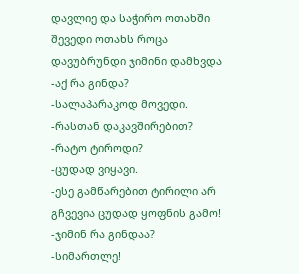დავლიე და საჭირო ოთახში შევედი ოთახს როცა დავუბრუნდი ჯიმინი დამხვდა
-აქ რა გინდა?
-სალაპარაკოდ მოვედი.
-რასთან დაკავშირებით?
-რატო ტიროდი?
-ცუდად ვიყავი.
-ესე გამწარებით ტირილი არ გჩვევია ცუდად ყოფნის გამო!
-ჯიმინ რა გინდაა?
-სიმართლე!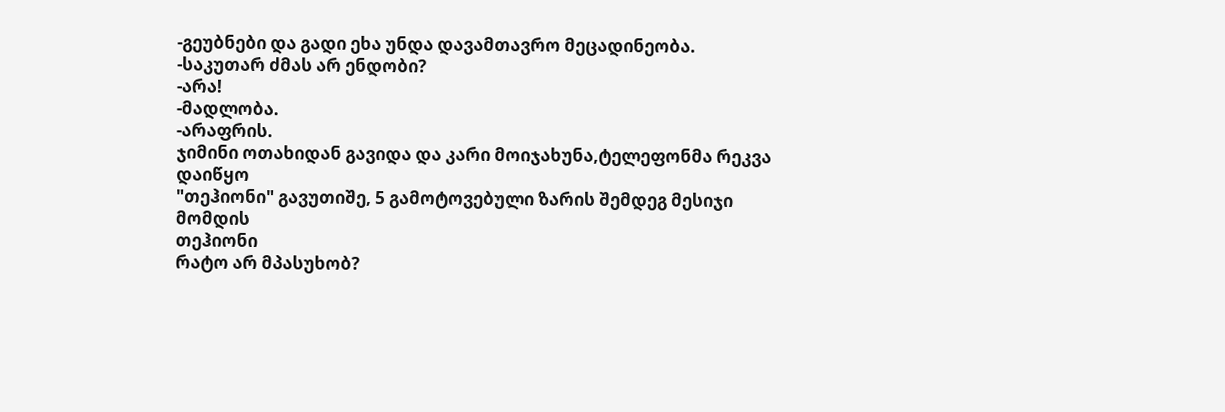-გეუბნები და გადი ეხა უნდა დავამთავრო მეცადინეობა.
-საკუთარ ძმას არ ენდობი?
-არა!
-მადლობა.
-არაფრის.
ჯიმინი ოთახიდან გავიდა და კარი მოიჯახუნა,ტელეფონმა რეკვა დაიწყო
"თეჰიონი" გავუთიშე, 5 გამოტოვებული ზარის შემდეგ მესიჯი მომდის
თეჰიონი
რატო არ მპასუხობ?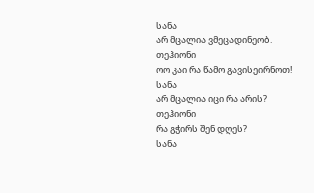სანა
არ მცალია ვმეცადინეობ.
თეჰიონი
ოო კაი რა წამო გავისეირნოთ!
სანა
არ მცალია იცი რა არის?
თეჰიონი
რა გჭირს შენ დღეს?
სანა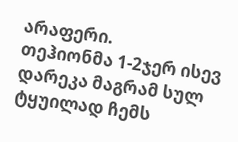არაფერი.
თეჰიონმა 1-2ჯერ ისევ დარეკა მაგრამ სულ ტყუილად ჩემს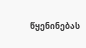წყენინებას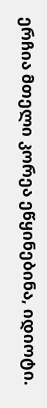ერჩია მთელი კორეა ეწყინებინა, იდიოტი.